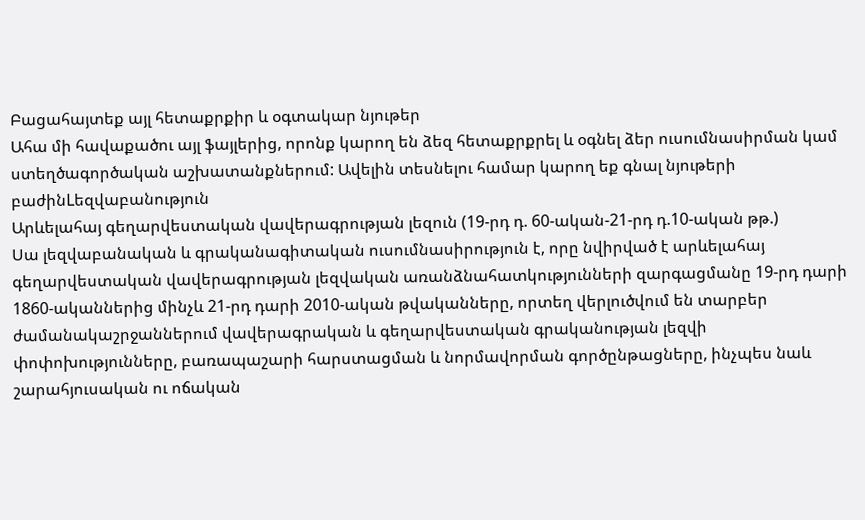Բացահայտեք այլ հետաքրքիր և օգտակար նյութեր
Ահա մի հավաքածու այլ ֆայլերից, որոնք կարող են ձեզ հետաքրքրել և օգնել ձեր ուսումնասիրման կամ ստեղծագործական աշխատանքներում: Ավելին տեսնելու համար կարող եք գնալ նյութերի բաժինLեզվաբանություն
Արևելահայ գեղարվեստական վավերագրության լեզուն (19-րդ դ. 60-ական-21-րդ դ.10-ական թթ.)
Սա լեզվաբանական և գրականագիտական ուսումնասիրություն է, որը նվիրված է արևելահայ գեղարվեստական վավերագրության լեզվական առանձնահատկությունների զարգացմանը 19-րդ դարի 1860-ականներից մինչև 21-րդ դարի 2010-ական թվականները, որտեղ վերլուծվում են տարբեր ժամանակաշրջաններում վավերագրական և գեղարվեստական գրականության լեզվի փոփոխությունները, բառապաշարի հարստացման և նորմավորման գործընթացները, ինչպես նաև շարահյուսական ու ոճական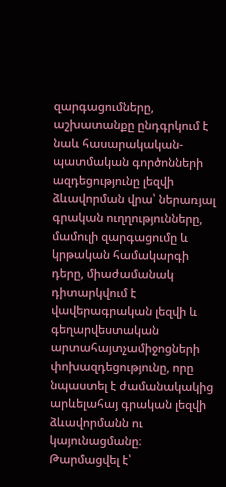զարգացումները, աշխատանքը ընդգրկում է նաև հասարակական-պատմական գործոնների ազդեցությունը լեզվի ձևավորման վրա՝ ներառյալ գրական ուղղությունները, մամուլի զարգացումը և կրթական համակարգի դերը, միաժամանակ դիտարկվում է վավերագրական լեզվի և գեղարվեստական արտահայտչամիջոցների փոխազդեցությունը, որը նպաստել է ժամանակակից արևելահայ գրական լեզվի ձևավորմանն ու կայունացմանը։
Թարմացվել է՝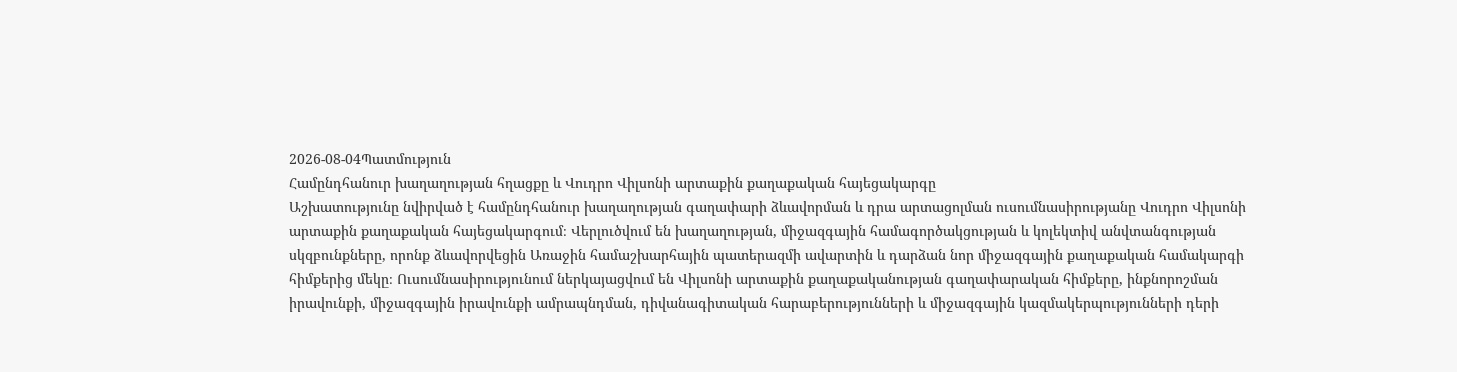2026-08-04Պատմություն
Համընդհանուր խաղաղության հղացքը և Վուդրո Վիլսոնի արտաքին քաղաքական հայեցակարգը
Աշխատությունը նվիրված է համընդհանուր խաղաղության գաղափարի ձևավորման և դրա արտացոլման ուսումնասիրությանը Վուդրո Վիլսոնի արտաքին քաղաքական հայեցակարգում։ Վերլուծվում են խաղաղության, միջազգային համագործակցության և կոլեկտիվ անվտանգության սկզբունքները, որոնք ձևավորվեցին Առաջին համաշխարհային պատերազմի ավարտին և դարձան նոր միջազգային քաղաքական համակարգի հիմքերից մեկը։ Ուսումնասիրությունում ներկայացվում են Վիլսոնի արտաքին քաղաքականության գաղափարական հիմքերը, ինքնորոշման իրավունքի, միջազգային իրավունքի ամրապնդման, դիվանագիտական հարաբերությունների և միջազգային կազմակերպությունների դերի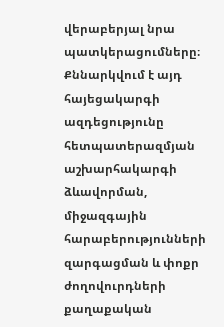վերաբերյալ նրա պատկերացումները։ Քննարկվում է այդ հայեցակարգի ազդեցությունը հետպատերազմյան աշխարհակարգի ձևավորման, միջազգային հարաբերությունների զարգացման և փոքր ժողովուրդների քաղաքական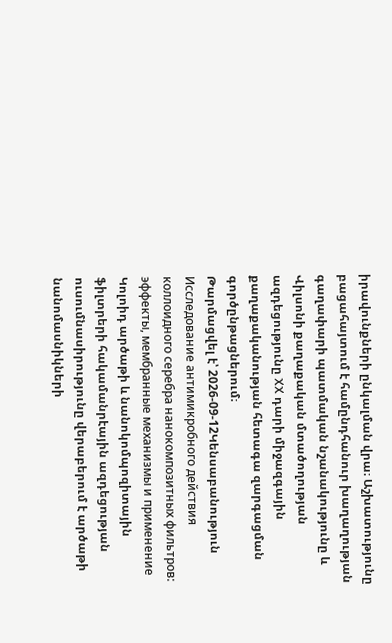իրավունքների ընկալման վրա։ Աշխատությունը բացահայտում է համընդհանուր խաղաղության գաղափարի պատմական նշանակությունը և Վիլսոնի քաղաքական մտածողության ազդեցությունը XX դարի միջազգային քաղաքականության հետագա զարգացման գործընթացներում։
Թարմացվել է՝ 2026-09-12Կենսաբանություն
Исследование антимикробного действия коллоидного серебра нанокомпозитных фильтров: эффекты, мембранные механизмы и применение
Կոլոիդ արծաթի և նանոկոմպոզիտային ֆիլտրերի հակամանրէային ազդեցության ուսումնասիրությունը վերաբերում է արծաթի նանոմասնիկների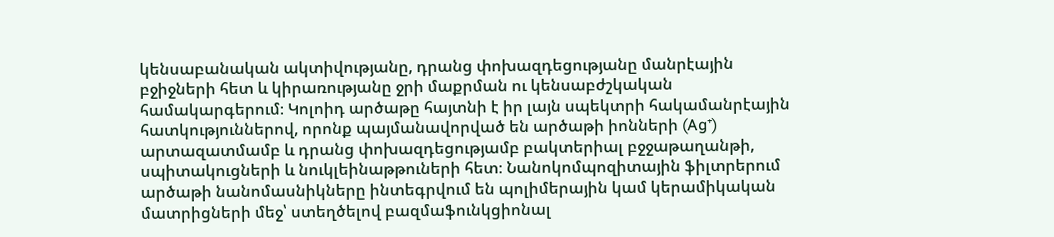կենսաբանական ակտիվությանը, դրանց փոխազդեցությանը մանրէային բջիջների հետ և կիրառությանը ջրի մաքրման ու կենսաբժշկական համակարգերում։ Կոլոիդ արծաթը հայտնի է իր լայն սպեկտրի հակամանրէային հատկություններով, որոնք պայմանավորված են արծաթի իոնների (Ag⁺) արտազատմամբ և դրանց փոխազդեցությամբ բակտերիալ բջջաթաղանթի, սպիտակուցների և նուկլեինաթթուների հետ։ Նանոկոմպոզիտային ֆիլտրերում արծաթի նանոմասնիկները ինտեգրվում են պոլիմերային կամ կերամիկական մատրիցների մեջ՝ ստեղծելով բազմաֆունկցիոնալ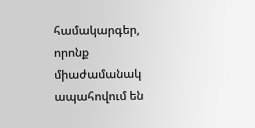համակարգեր, որոնք միաժամանակ ապահովում են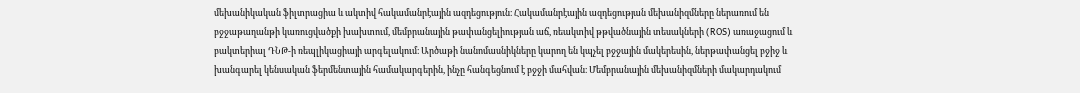մեխանիկական ֆիլտրացիա և ակտիվ հակամանրէային ազդեցություն։ Հակամանրէային ազդեցության մեխանիզմները ներառում են բջջաթաղանթի կառուցվածքի խախտում, մեմբրանային թափանցելիության աճ, ռեակտիվ թթվածնային տեսակների (ROS) առաջացում և բակտերիալ ԴՆԹ-ի ռեպլիկացիայի արգելակում։ Արծաթի նանոմասնիկները կարող են կպչել բջջային մակերեսին, ներթափանցել բջիջ և խանգարել կենսական ֆերմենտային համակարգերին, ինչը հանգեցնում է բջջի մահվան։ Մեմբրանային մեխանիզմների մակարդակում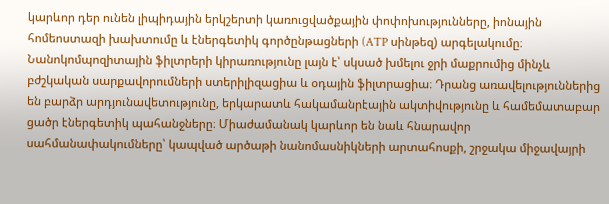կարևոր դեր ունեն լիպիդային երկշերտի կառուցվածքային փոփոխությունները, իոնային հոմեոստազի խախտումը և էներգետիկ գործընթացների (ATP սինթեզ) արգելակումը։ Նանոկոմպոզիտային ֆիլտրերի կիրառությունը լայն է՝ սկսած խմելու ջրի մաքրումից մինչև բժշկական սարքավորումների ստերիլիզացիա և օդային ֆիլտրացիա։ Դրանց առավելություններից են բարձր արդյունավետությունը, երկարատև հակամանրէային ակտիվությունը և համեմատաբար ցածր էներգետիկ պահանջները։ Միաժամանակ կարևոր են նաև հնարավոր սահմանափակումները՝ կապված արծաթի նանոմասնիկների արտահոսքի, շրջակա միջավայրի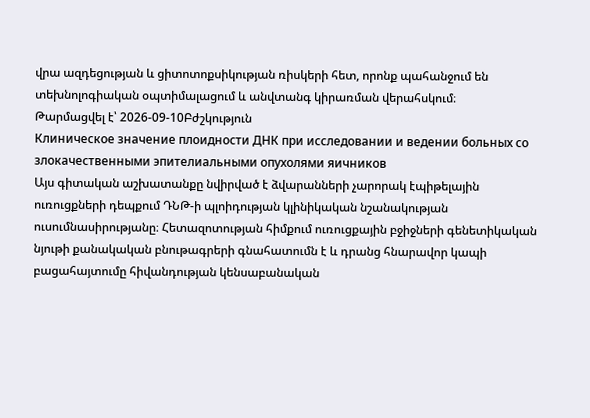վրա ազդեցության և ցիտոտոքսիկության ռիսկերի հետ, որոնք պահանջում են տեխնոլոգիական օպտիմալացում և անվտանգ կիրառման վերահսկում։
Թարմացվել է՝ 2026-09-10Բժշկություն
Клиническое значение плоидности ДНК при исследовании и ведении больных со злокачественными эпителиальными опухолями яичников
Այս գիտական աշխատանքը նվիրված է ձվարանների չարորակ էպիթելային ուռուցքների դեպքում ԴՆԹ-ի պլոիդության կլինիկական նշանակության ուսումնասիրությանը։ Հետազոտության հիմքում ուռուցքային բջիջների գենետիկական նյութի քանակական բնութագրերի գնահատումն է և դրանց հնարավոր կապի բացահայտումը հիվանդության կենսաբանական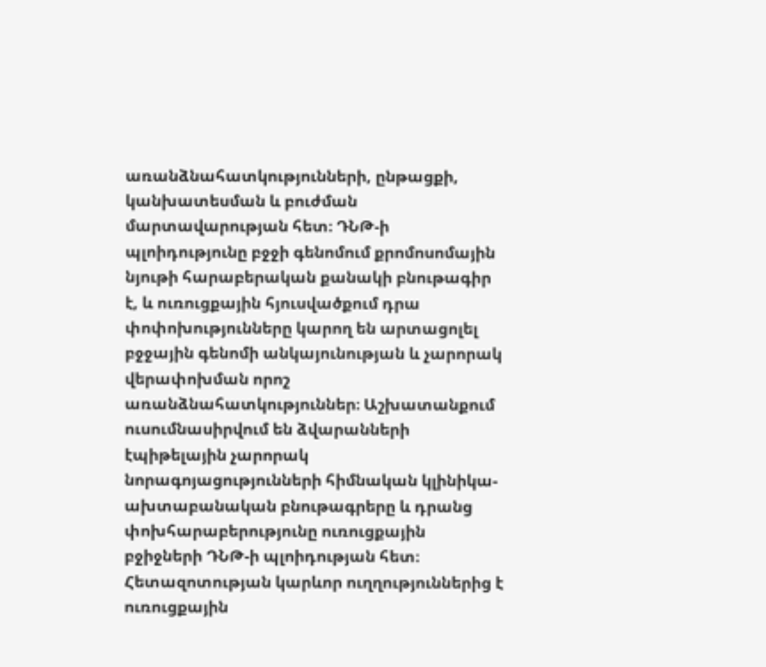առանձնահատկությունների, ընթացքի, կանխատեսման և բուժման մարտավարության հետ։ ԴՆԹ-ի պլոիդությունը բջջի գենոմում քրոմոսոմային նյութի հարաբերական քանակի բնութագիր է, և ուռուցքային հյուսվածքում դրա փոփոխությունները կարող են արտացոլել բջջային գենոմի անկայունության և չարորակ վերափոխման որոշ առանձնահատկություններ։ Աշխատանքում ուսումնասիրվում են ձվարանների էպիթելային չարորակ նորագոյացությունների հիմնական կլինիկա-ախտաբանական բնութագրերը և դրանց փոխհարաբերությունը ուռուցքային բջիջների ԴՆԹ-ի պլոիդության հետ։ Հետազոտության կարևոր ուղղություններից է ուռուցքային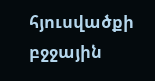հյուսվածքի բջջային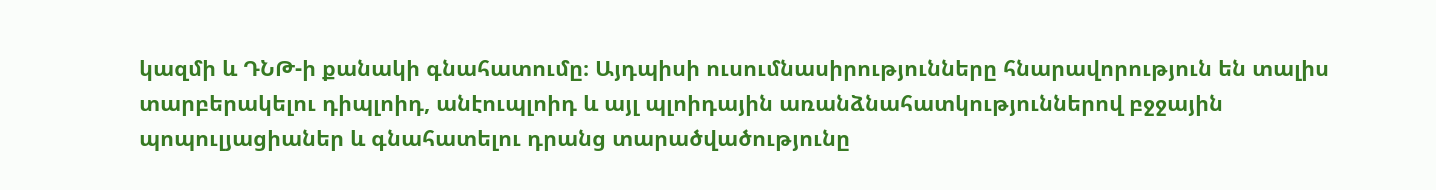կազմի և ԴՆԹ-ի քանակի գնահատումը։ Այդպիսի ուսումնասիրությունները հնարավորություն են տալիս տարբերակելու դիպլոիդ, անէուպլոիդ և այլ պլոիդային առանձնահատկություններով բջջային պոպուլյացիաներ և գնահատելու դրանց տարածվածությունը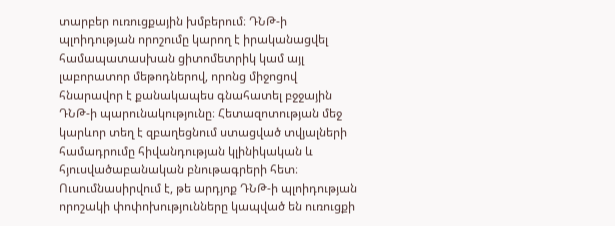տարբեր ուռուցքային խմբերում։ ԴՆԹ-ի պլոիդության որոշումը կարող է իրականացվել համապատասխան ցիտոմետրիկ կամ այլ լաբորատոր մեթոդներով, որոնց միջոցով հնարավոր է քանակապես գնահատել բջջային ԴՆԹ-ի պարունակությունը։ Հետազոտության մեջ կարևոր տեղ է զբաղեցնում ստացված տվյալների համադրումը հիվանդության կլինիկական և հյուսվածաբանական բնութագրերի հետ։ Ուսումնասիրվում է, թե արդյոք ԴՆԹ-ի պլոիդության որոշակի փոփոխությունները կապված են ուռուցքի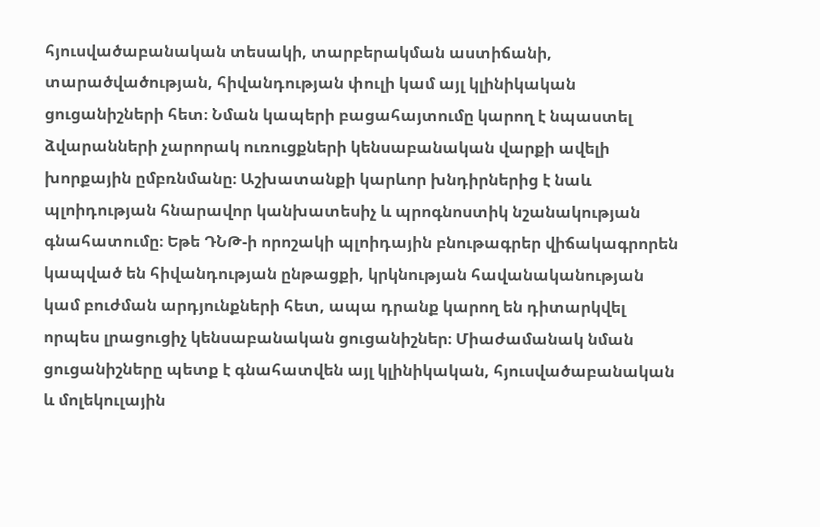հյուսվածաբանական տեսակի, տարբերակման աստիճանի, տարածվածության, հիվանդության փուլի կամ այլ կլինիկական ցուցանիշների հետ։ Նման կապերի բացահայտումը կարող է նպաստել ձվարանների չարորակ ուռուցքների կենսաբանական վարքի ավելի խորքային ըմբռնմանը։ Աշխատանքի կարևոր խնդիրներից է նաև պլոիդության հնարավոր կանխատեսիչ և պրոգնոստիկ նշանակության գնահատումը։ Եթե ԴՆԹ-ի որոշակի պլոիդային բնութագրեր վիճակագրորեն կապված են հիվանդության ընթացքի, կրկնության հավանականության կամ բուժման արդյունքների հետ, ապա դրանք կարող են դիտարկվել որպես լրացուցիչ կենսաբանական ցուցանիշներ։ Միաժամանակ նման ցուցանիշները պետք է գնահատվեն այլ կլինիկական, հյուսվածաբանական և մոլեկուլային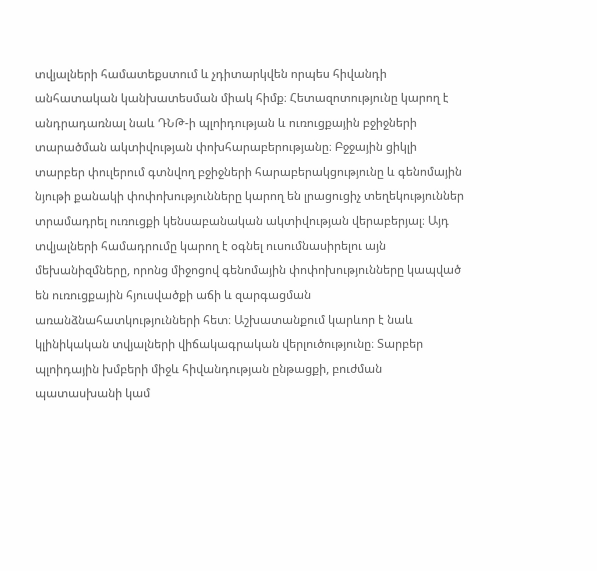տվյալների համատեքստում և չդիտարկվեն որպես հիվանդի անհատական կանխատեսման միակ հիմք։ Հետազոտությունը կարող է անդրադառնալ նաև ԴՆԹ-ի պլոիդության և ուռուցքային բջիջների տարածման ակտիվության փոխհարաբերությանը։ Բջջային ցիկլի տարբեր փուլերում գտնվող բջիջների հարաբերակցությունը և գենոմային նյութի քանակի փոփոխությունները կարող են լրացուցիչ տեղեկություններ տրամադրել ուռուցքի կենսաբանական ակտիվության վերաբերյալ։ Այդ տվյալների համադրումը կարող է օգնել ուսումնասիրելու այն մեխանիզմները, որոնց միջոցով գենոմային փոփոխությունները կապված են ուռուցքային հյուսվածքի աճի և զարգացման առանձնահատկությունների հետ։ Աշխատանքում կարևոր է նաև կլինիկական տվյալների վիճակագրական վերլուծությունը։ Տարբեր պլոիդային խմբերի միջև հիվանդության ընթացքի, բուժման պատասխանի կամ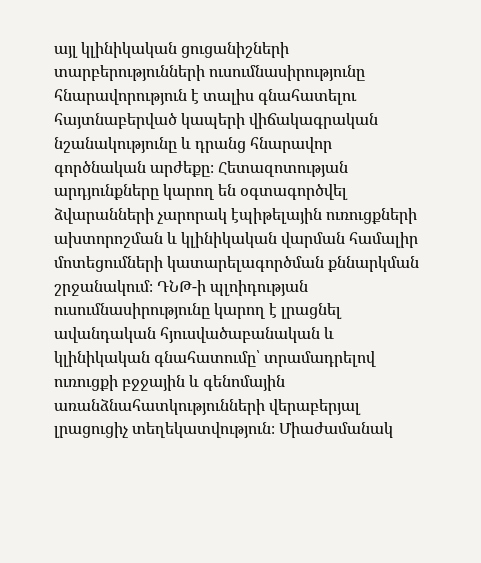այլ կլինիկական ցուցանիշների տարբերությունների ուսումնասիրությունը հնարավորություն է տալիս գնահատելու հայտնաբերված կապերի վիճակագրական նշանակությունը և դրանց հնարավոր գործնական արժեքը։ Հետազոտության արդյունքները կարող են օգտագործվել ձվարանների չարորակ էպիթելային ուռուցքների ախտորոշման և կլինիկական վարման համալիր մոտեցումների կատարելագործման քննարկման շրջանակում։ ԴՆԹ-ի պլոիդության ուսումնասիրությունը կարող է լրացնել ավանդական հյուսվածաբանական և կլինիկական գնահատումը՝ տրամադրելով ուռուցքի բջջային և գենոմային առանձնահատկությունների վերաբերյալ լրացուցիչ տեղեկատվություն։ Միաժամանակ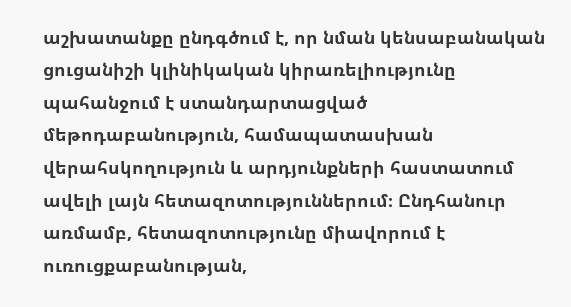աշխատանքը ընդգծում է, որ նման կենսաբանական ցուցանիշի կլինիկական կիրառելիությունը պահանջում է ստանդարտացված մեթոդաբանություն, համապատասխան վերահսկողություն և արդյունքների հաստատում ավելի լայն հետազոտություններում։ Ընդհանուր առմամբ, հետազոտությունը միավորում է ուռուցքաբանության,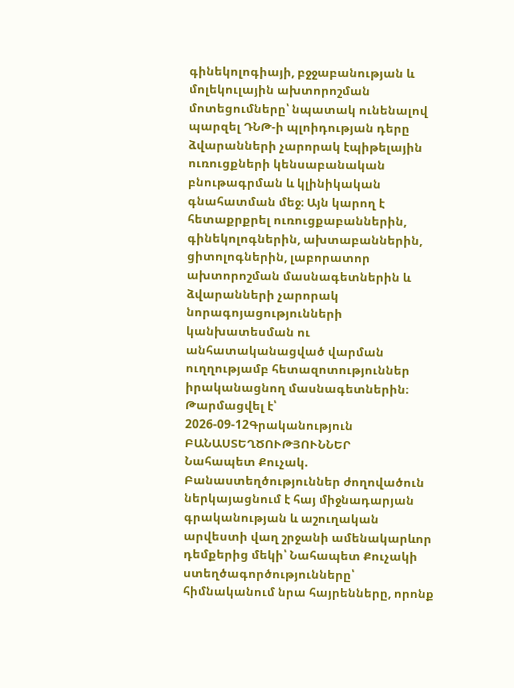գինեկոլոգիայի, բջջաբանության և մոլեկուլային ախտորոշման մոտեցումները՝ նպատակ ունենալով պարզել ԴՆԹ-ի պլոիդության դերը ձվարանների չարորակ էպիթելային ուռուցքների կենսաբանական բնութագրման և կլինիկական գնահատման մեջ։ Այն կարող է հետաքրքրել ուռուցքաբաններին, գինեկոլոգներին, ախտաբաններին, ցիտոլոգներին, լաբորատոր ախտորոշման մասնագետներին և ձվարանների չարորակ նորագոյացությունների կանխատեսման ու անհատականացված վարման ուղղությամբ հետազոտություններ իրականացնող մասնագետներին։
Թարմացվել է՝ 2026-09-12Գրականություն
ԲԱՆԱՍՏԵՂԾՈՒԹՅՈՒՆՆԵՐ
Նահապետ Քուչակ. Բանաստեղծություններ ժողովածուն ներկայացնում է հայ միջնադարյան գրականության և աշուղական արվեստի վաղ շրջանի ամենակարևոր դեմքերից մեկի՝ Նահապետ Քուչակի ստեղծագործությունները՝ հիմնականում նրա հայրենները, որոնք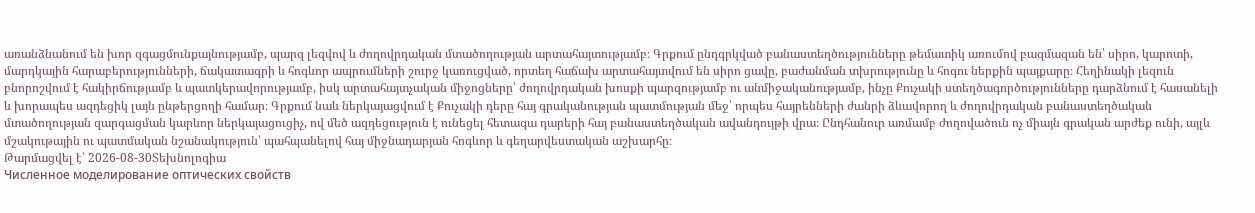առանձնանում են խոր զգացմունքայնությամբ, պարզ լեզվով և ժողովրդական մտածողության արտահայտությամբ։ Գրքում ընդգրկված բանաստեղծությունները թեմատիկ առումով բազմազան են՝ սիրո, կարոտի, մարդկային հարաբերությունների, ճակատագրի և հոգևոր ապրումների շուրջ կառուցված, որտեղ հաճախ արտահայտվում են սիրո ցավը, բաժանման տխրությունը և հոգու ներքին պայքարը։ Հեղինակի լեզուն բնորոշվում է հակիրճությամբ և պատկերավորությամբ, իսկ արտահայտչական միջոցները՝ ժողովրդական խոսքի պարզությամբ ու անմիջականությամբ, ինչը Քուչակի ստեղծագործությունները դարձնում է հասանելի և խորապես ազդեցիկ լայն ընթերցողի համար։ Գրքում նաև ներկայացվում է Քուչակի դերը հայ գրականության պատմության մեջ՝ որպես հայրենների ժանրի ձևավորող և ժողովրդական բանաստեղծական մտածողության զարգացման կարևոր ներկայացուցիչ, ով մեծ ազդեցություն է ունեցել հետագա դարերի հայ բանաստեղծական ավանդույթի վրա։ Ընդհանուր առմամբ ժողովածուն ոչ միայն գրական արժեք ունի, այլև մշակութային ու պատմական նշանակություն՝ պահպանելով հայ միջնադարյան հոգևոր և գեղարվեստական աշխարհը։
Թարմացվել է՝ 2026-08-30Տեխնոլոգիա
Численное моделирование оптических свойств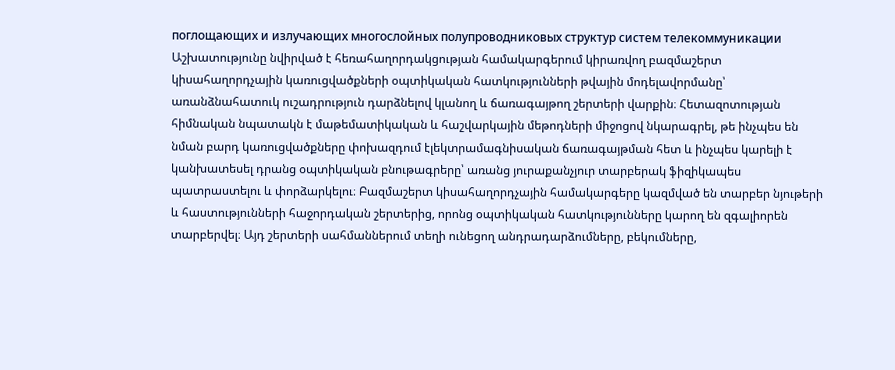поглощающих и излучающих многослойных полупроводниковых структур систем телекоммуникации
Աշխատությունը նվիրված է հեռահաղորդակցության համակարգերում կիրառվող բազմաշերտ կիսահաղորդչային կառուցվածքների օպտիկական հատկությունների թվային մոդելավորմանը՝ առանձնահատուկ ուշադրություն դարձնելով կլանող և ճառագայթող շերտերի վարքին։ Հետազոտության հիմնական նպատակն է մաթեմատիկական և հաշվարկային մեթոդների միջոցով նկարագրել, թե ինչպես են նման բարդ կառուցվածքները փոխազդում էլեկտրամագնիսական ճառագայթման հետ և ինչպես կարելի է կանխատեսել դրանց օպտիկական բնութագրերը՝ առանց յուրաքանչյուր տարբերակ ֆիզիկապես պատրաստելու և փորձարկելու։ Բազմաշերտ կիսահաղորդչային համակարգերը կազմված են տարբեր նյութերի և հաստությունների հաջորդական շերտերից, որոնց օպտիկական հատկությունները կարող են զգալիորեն տարբերվել։ Այդ շերտերի սահմաններում տեղի ունեցող անդրադարձումները, բեկումները,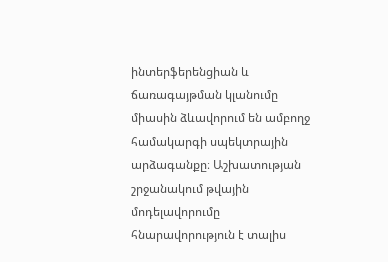ինտերֆերենցիան և ճառագայթման կլանումը միասին ձևավորում են ամբողջ համակարգի սպեկտրային արձագանքը։ Աշխատության շրջանակում թվային մոդելավորումը հնարավորություն է տալիս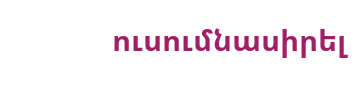ուսումնասիրել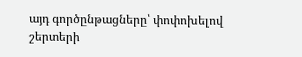այդ գործընթացները՝ փոփոխելով շերտերի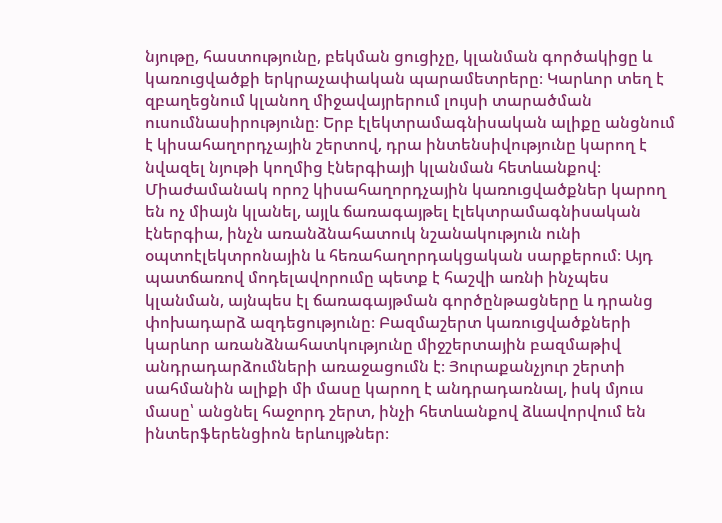նյութը, հաստությունը, բեկման ցուցիչը, կլանման գործակիցը և կառուցվածքի երկրաչափական պարամետրերը։ Կարևոր տեղ է զբաղեցնում կլանող միջավայրերում լույսի տարածման ուսումնասիրությունը։ Երբ էլեկտրամագնիսական ալիքը անցնում է կիսահաղորդչային շերտով, դրա ինտենսիվությունը կարող է նվազել նյութի կողմից էներգիայի կլանման հետևանքով։ Միաժամանակ որոշ կիսահաղորդչային կառուցվածքներ կարող են ոչ միայն կլանել, այլև ճառագայթել էլեկտրամագնիսական էներգիա, ինչն առանձնահատուկ նշանակություն ունի օպտոէլեկտրոնային և հեռահաղորդակցական սարքերում։ Այդ պատճառով մոդելավորումը պետք է հաշվի առնի ինչպես կլանման, այնպես էլ ճառագայթման գործընթացները և դրանց փոխադարձ ազդեցությունը։ Բազմաշերտ կառուցվածքների կարևոր առանձնահատկությունը միջշերտային բազմաթիվ անդրադարձումների առաջացումն է։ Յուրաքանչյուր շերտի սահմանին ալիքի մի մասը կարող է անդրադառնալ, իսկ մյուս մասը՝ անցնել հաջորդ շերտ, ինչի հետևանքով ձևավորվում են ինտերֆերենցիոն երևույթներ։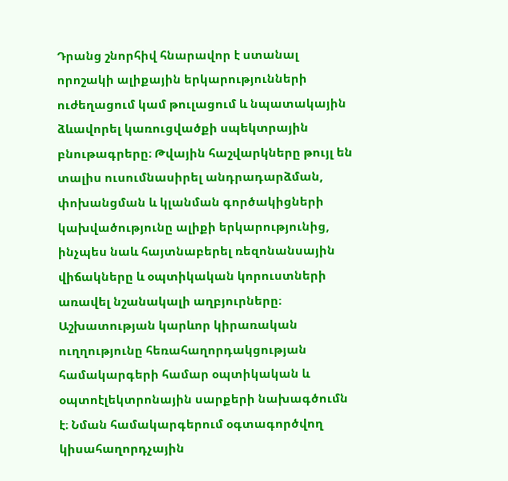Դրանց շնորհիվ հնարավոր է ստանալ որոշակի ալիքային երկարությունների ուժեղացում կամ թուլացում և նպատակային ձևավորել կառուցվածքի սպեկտրային բնութագրերը։ Թվային հաշվարկները թույլ են տալիս ուսումնասիրել անդրադարձման, փոխանցման և կլանման գործակիցների կախվածությունը ալիքի երկարությունից, ինչպես նաև հայտնաբերել ռեզոնանսային վիճակները և օպտիկական կորուստների առավել նշանակալի աղբյուրները։ Աշխատության կարևոր կիրառական ուղղությունը հեռահաղորդակցության համակարգերի համար օպտիկական և օպտոէլեկտրոնային սարքերի նախագծումն է։ Նման համակարգերում օգտագործվող կիսահաղորդչային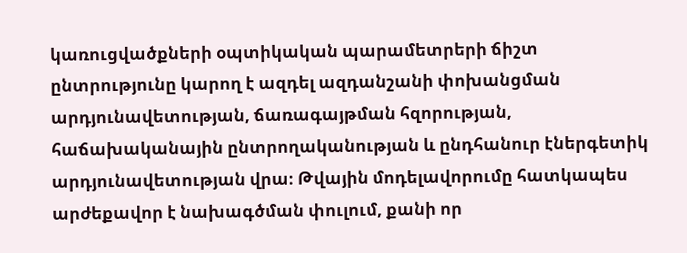կառուցվածքների օպտիկական պարամետրերի ճիշտ ընտրությունը կարող է ազդել ազդանշանի փոխանցման արդյունավետության, ճառագայթման հզորության, հաճախականային ընտրողականության և ընդհանուր էներգետիկ արդյունավետության վրա։ Թվային մոդելավորումը հատկապես արժեքավոր է նախագծման փուլում, քանի որ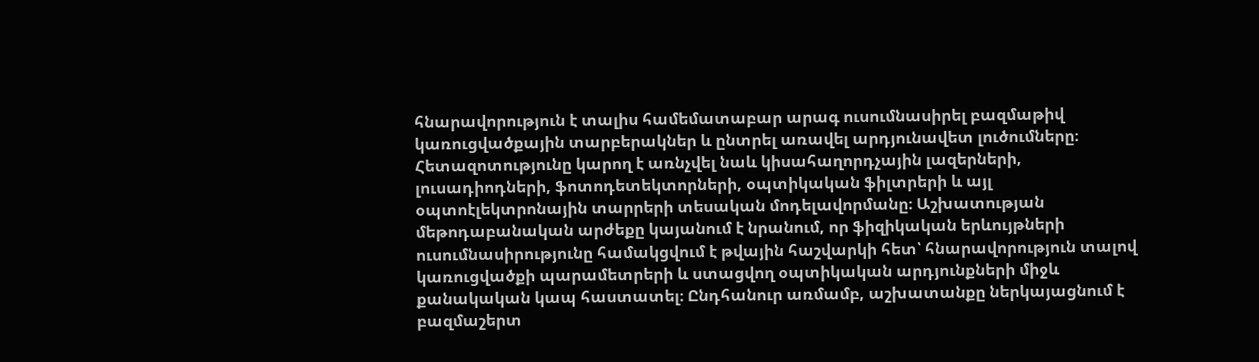հնարավորություն է տալիս համեմատաբար արագ ուսումնասիրել բազմաթիվ կառուցվածքային տարբերակներ և ընտրել առավել արդյունավետ լուծումները։ Հետազոտությունը կարող է առնչվել նաև կիսահաղորդչային լազերների, լուսադիոդների, ֆոտոդետեկտորների, օպտիկական ֆիլտրերի և այլ օպտոէլեկտրոնային տարրերի տեսական մոդելավորմանը։ Աշխատության մեթոդաբանական արժեքը կայանում է նրանում, որ ֆիզիկական երևույթների ուսումնասիրությունը համակցվում է թվային հաշվարկի հետ՝ հնարավորություն տալով կառուցվածքի պարամետրերի և ստացվող օպտիկական արդյունքների միջև քանակական կապ հաստատել։ Ընդհանուր առմամբ, աշխատանքը ներկայացնում է բազմաշերտ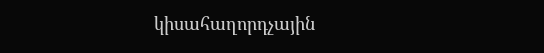կիսահաղորդչային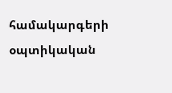համակարգերի օպտիկական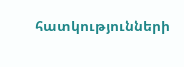հատկությունների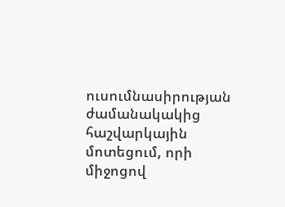ուսումնասիրության ժամանակակից հաշվարկային մոտեցում, որի միջոցով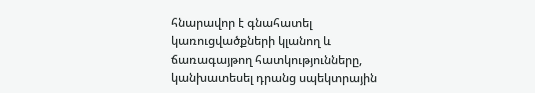հնարավոր է գնահատել կառուցվածքների կլանող և ճառագայթող հատկությունները, կանխատեսել դրանց սպեկտրային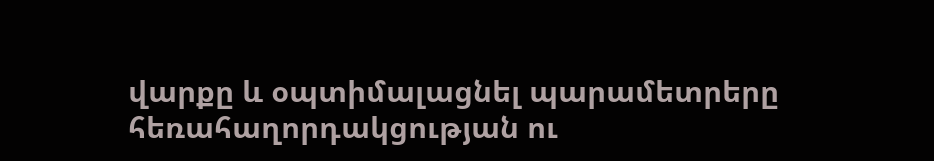վարքը և օպտիմալացնել պարամետրերը հեռահաղորդակցության ու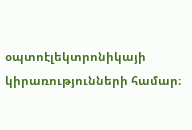օպտոէլեկտրոնիկայի կիրառությունների համար։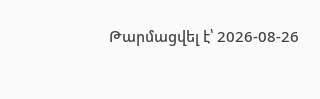Թարմացվել է՝ 2026-08-26